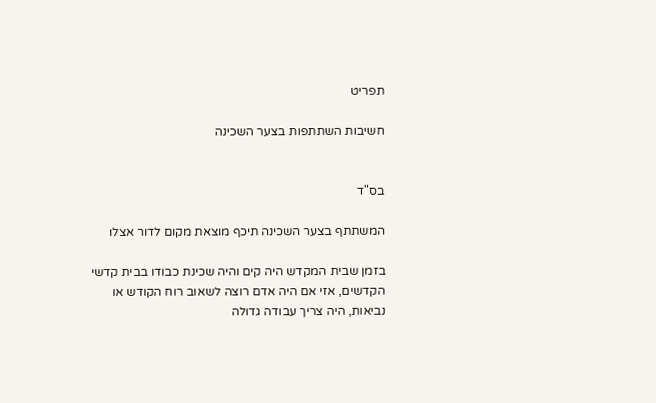תפריט

חשיבות השתתפות בצער השכינה


בס"ד

המשתתף בצער השכינה תיכף מוצאת מקום לדור אצלו

בזמן שבית המקדש היה קים והיה שכינת כבודו בבית קדשי הקדשים, אזי אם היה אדם רוצה לשאוב רוח הקודש או נביאות, היה צריך עבודה גדולה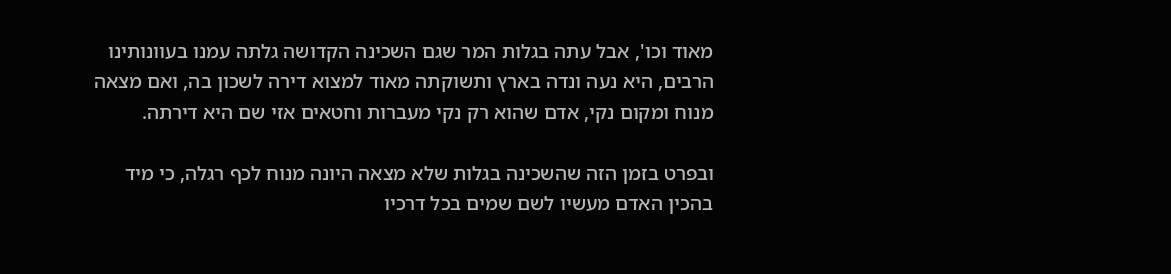מאוד וכו', אבל עתה בגלות המר שגם השכינה הקדושה גלתה עמנו בעוונותינו הרבים, היא נעה ונדה בארץ ותשוקתה מאוד למצוא דירה לשכון בה, ואם מצאה מנוח ומקום נקי, אדם שהוא רק נקי מעברות וחטאים אזי שם היא דירתה.

ובפרט בזמן הזה שהשכינה בגלות שלא מצאה היונה מנוח לכף רגלה, כי מיד בהכין האדם מעשיו לשם שמים בכל דרכיו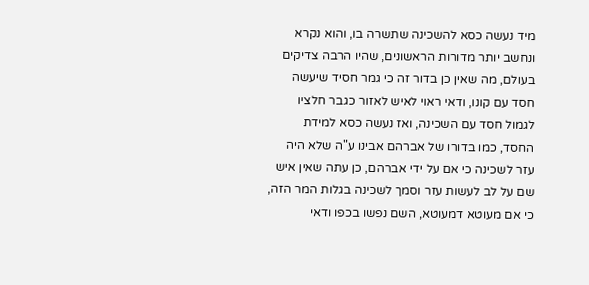מיד נעשה כסא להשכינה שתשרה בו, והוא נקרא ונחשב יותר מדורות הראשונים, שהיו הרבה צדיקים בעולם, מה שאין כן בדור זה כי גמר חסיד שיעשה חסד עם קונו, ודאי ראוי לאיש לאזור כגבר חלציו לגמול חסד עם השכינה, ואז נעשה כסא למידת החסד, כמו בדורו של אברהם אבינו ע"ה שלא היה עזר לשכינה כי אם על ידי אברהם, כן עתה שאין איש שם על לב לעשות עזר וסמך לשכינה בגלות המר הזה, כי אם מעוטא דמעוטא, השם נפשו בכפו ודאי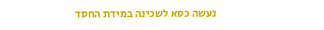נעשה כסא לשכינה במידת החסד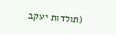(תולדות יעקב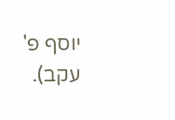יוסף פ' עקב).